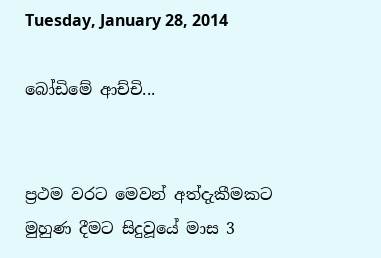Tuesday, January 28, 2014

බෝඩිමේ ආච්චි...


ප්‍රථම වරට මෙවන් අත්දැකීමකට මුහුණ දීමට සිදුවූයේ මාස 3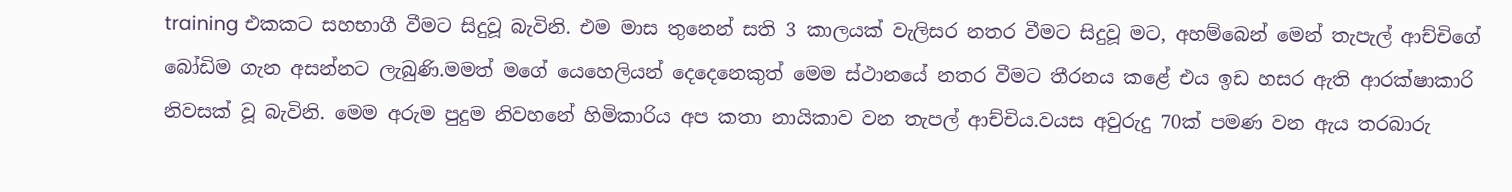training එකකට සහභාගී වීමට සිදුවූ බැවිනි. එම මාස තුනෙන් සති 3 කාලයක් වැලිසර නතර වීමට සිදුවූ මට, අහම්බෙන් මෙන් තැපැල් ආච්චිගේ බෝඩිම ගැන අසන්නට ලැබුණි.මමත් මගේ යෙහෙලියන් දෙදෙනෙකුත් මෙම ස්ථානයේ නතර වීමට තීරනය කළේ එය ඉඩ හසර ඇති ආරක්ෂාකාරි නිවසක් වූ බැවිනි. මෙම අරුම පුදුම නිවහනේ හිමිකාරිය අප කතා නායිකාව වන තැපල් ආච්චිය.වයස අවුරුදු 70ක් පමණ වන ඇය තරබාරු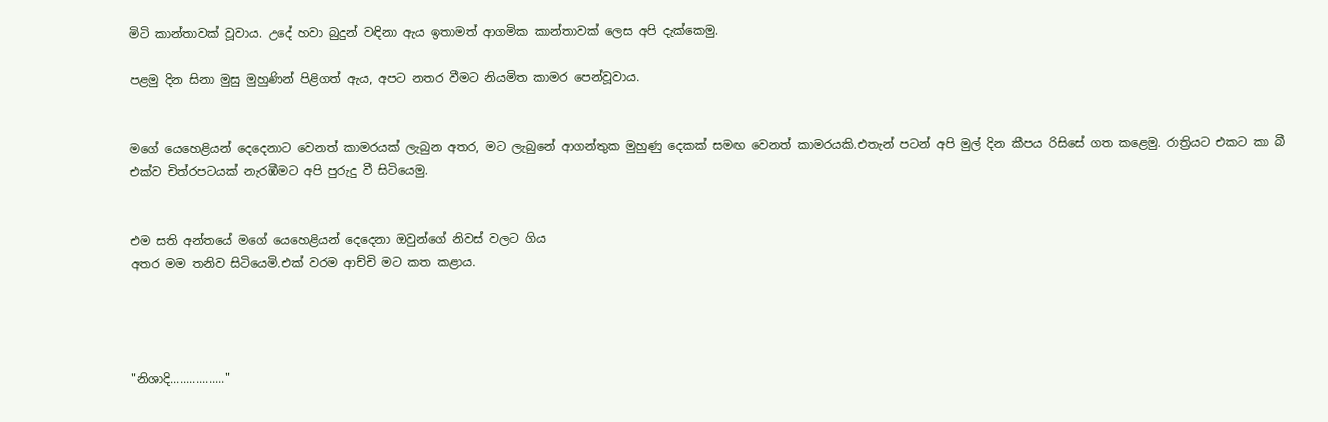මිටි කාන්තාවක් වූවාය. උදේ හවා බුදුන් වඳිනා ඇය ඉතාමත් ආගමික කාන්තාවක් ලෙස අපි දැක්කෙමු.

පළමු දින සිනා මුසු මුහුණින් පිළිගත් ඇය, අපට නතර වීමට නියමිත කාමර පෙන්වූවාය.


මගේ යෙහෙළියන් දෙදෙනාට වෙනත් කාමරයක් ලැබුන අතර, මට ලැබුනේ ආගන්තුක මුහුණු දෙකක් සමඟ වෙනත් කාමරයකි.එතැන් පටන් අපි මුල් දින කීපය රිසිසේ ගත කළෙමු. රාත්‍රියට එකට කා බී එක්ව චිත්රපටයක් නැරඹීමට අපි පුරුදු වී සිටියෙමු.


එම සති අන්තයේ මගේ යෙහෙළියන් දෙදෙනා ඔවුන්ගේ නිවස් වලට ගිය
අතර මම තනිව සිටියෙමි.එක් වරම ආච්චි මට කත කළාය.




"නිශාදි................."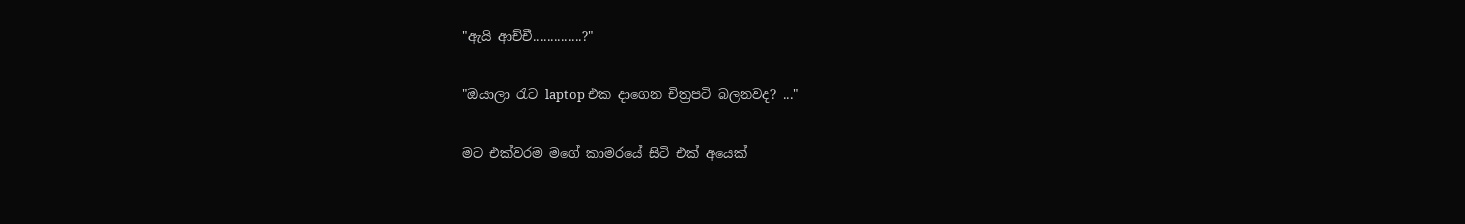"ඇයි ආච්චී..............?"

"ඔයාලා රැට laptop එක දාගෙන චිත්‍රපටි බලනවද? ..."

මට එක්වරම මගේ කාමරයේ සිටි එක් අයෙක්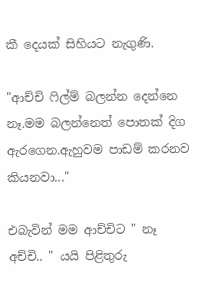කී දෙයක් සිහියට නැගුණි.

"ආච්චි ෆිල්ම් බලන්න දෙන්නෙ නෑ.මම බලන්නෙත් පොතක් දිග
ඇරගෙන.ඇහුවම පාඩම් කරනව කියනවා..."

එබැවින් මම ආච්චිට " නෑ අච්චි.. " යයි පිළිතුරු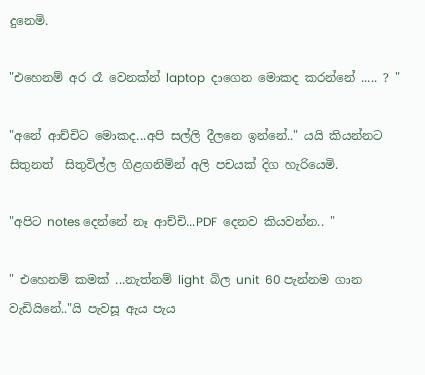දුනෙමි.

"එහෙනම් අර රෑ වෙනක්න් laptop  දාගෙන මොකද කරන්නේ ..... ? "

"අනේ ආච්චිට මොකද...අපි සල්ලි දීලනෙ ඉන්නේ.." යයි කියන්නට
සිතුනත්  සිතුවිල්ල ගිළගනිමින් අලි පචයක් දිග හැරියෙමි.

"අපිට notes දෙන්නේ නෑ ආච්චි...PDF  දෙනව කියවන්න.. "

" එහෙනම් කමක් ...නැත්නම් light  බිල unit  60 පැන්නම ගාන
වැඩියිනේ.."යි පැවසූ ඇය පැය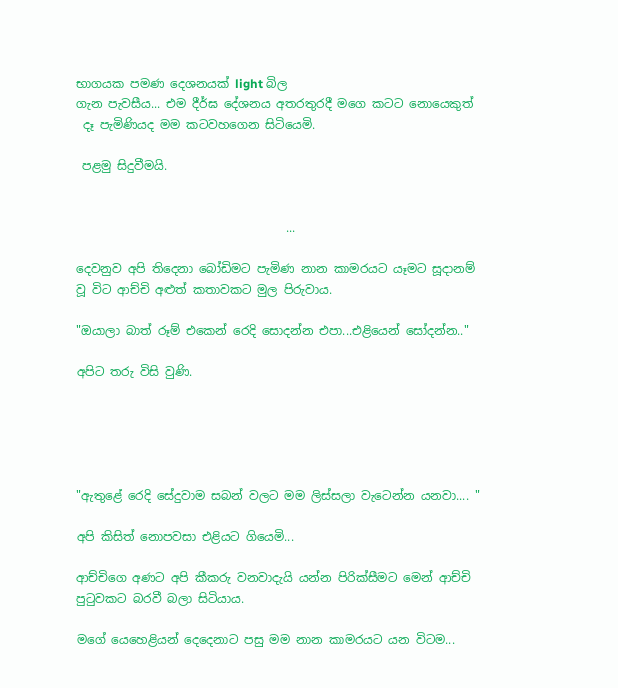භාගයක පමණ දෙශනයක් light බිල
ගැන පැවසීය... එම දීර්ඝ දේශනය අතරතුරදී මගෙ කටට නොයෙකුත්
 දෑ පැමිණියද මම කටවහගෙන සිටියෙමි.

 පළමු සිදුවීමයි.


                                   ...

දෙවනුව අපි තිදෙනා බෝඩිමට පැමිණ නාන කාමරයට යෑමට සූදානම්
වූ විට ආච්චි අළුත් කතාවකට මුල පිරුවාය.

"ඔයාලා බාත් රූම් එකෙන් රෙදි සොදන්න එපා...එළියෙන් සෝදන්න.."

අපිට තරු විසි වුණි.





"ඇතුළේ රෙදි සේදුවාම සබන් වලට මම ලිස්සලා වැටෙන්න යනවා.... "

අපි කිසිත් නොපවසා එළියට ගියෙමි...

ආච්චිගෙ අණට අපි කීකරු වනවාදැයි යන්න පිරික්සීමට මෙන් ආච්චි
පුටුවකට බරවී බලා සිටියාය.

මගේ යෙහෙළියන් දෙදෙනාට පසු මම නාන කාමරයට යන විටම...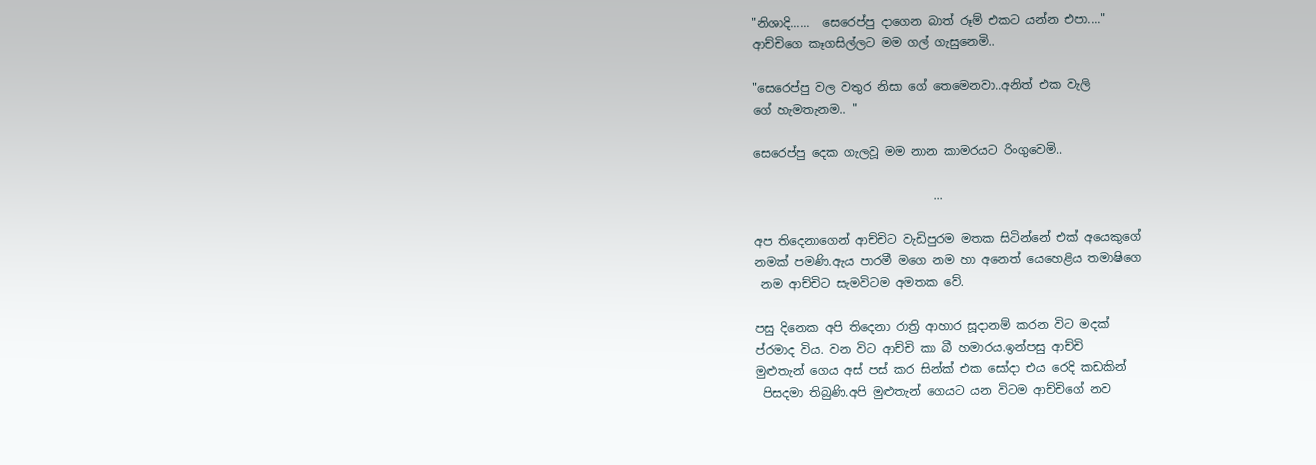"නිශාදි......  සෙරෙප්පු දාගෙන බාත් රූම් එකට යන්න එපා...."
ආච්චිගෙ කෑගසිල්ලට මම ගල් ගැසුනෙමි..

"සෙරෙප්පු වල වතුර නිසා ගේ තෙමෙනවා..අනිත් එක වැලි
ගේ හැමතැනම.. "

සෙරෙප්පු දෙක ගැලවූ මම නාන කාමරයට රිංගුවෙමි..

                              ...

අප තිදෙනාගෙන් ආච්චිට වැඩිපුරම මතක සිටින්නේ එක් අයෙකුගේ
නමක් පමණි.ඇය පාරමී මගෙ නම හා අනෙත් යෙහෙළිය තමාෂිගෙ
 නම ආච්චිට සැමවිටම අමතක වේ.

පසු දිනෙක අපි තිදෙනා රාත්‍රි ආහාර සූදානම් කරන විට මදක්
ප්රමාද විය. වන විට ආච්චි කා බී හමාරය.ඉන්පසු ආච්චි
මුළුතැන් ගෙය අස් පස් කර සින්ක් එක සෝදා එය රෙදි කඩකින්
 පිසදමා තිබුණි.අපි මුළුතැන් ගෙයට යන විටම ආච්චිගේ නව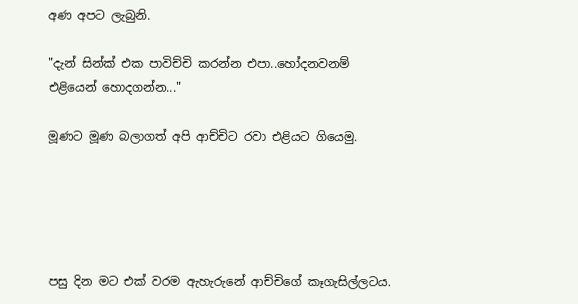අණ අපට ලැබුනි.

"දැන් සින්ක් එක පාවිච්චි කරන්න එපා..හෝදනවනම්
එළියෙන් හොදගන්න..."

මූණට මූණ බලාගත් අපි ආච්චිට රවා එළියට ගියෙමු.





පසු දින මට එක් වරම ඇහැරුනේ ආච්චිගේ කෑගැසිල්ලටය.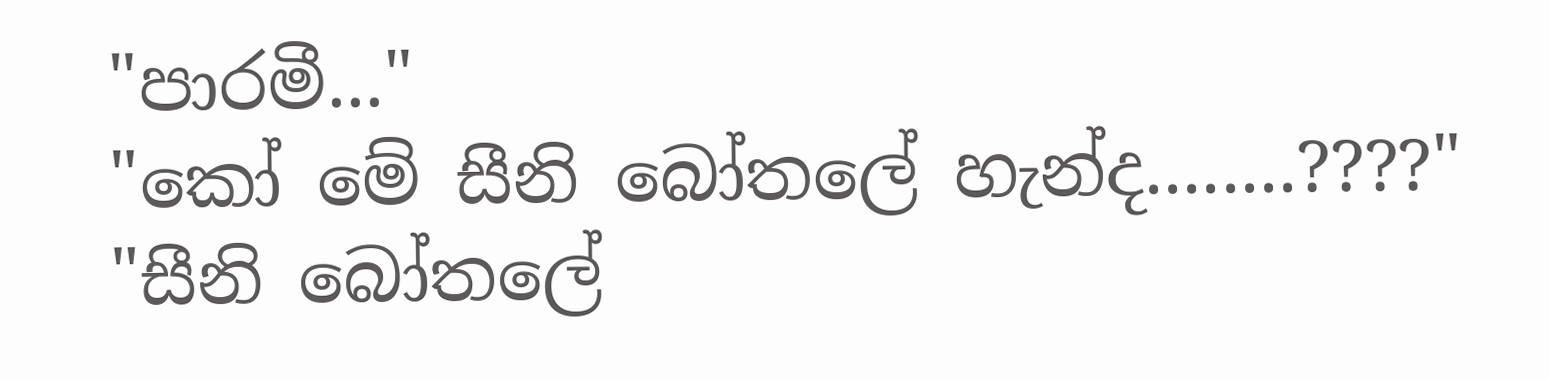"පාරමී..."
"කෝ මේ සීනි බෝතලේ හැන්ද........????"
"සීනි බෝතලේ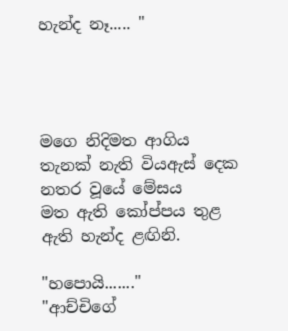හැන්ද නෑ..... "




මගෙ නිදිමත ආගිය තැනක් නැති වියඇස් දෙක නතර වූයේ මේසය
මත ඇති කෝප්පය තුළ ඇති හැන්ද ළඟිනි.

"හපොයි......."
"ආච්චිගේ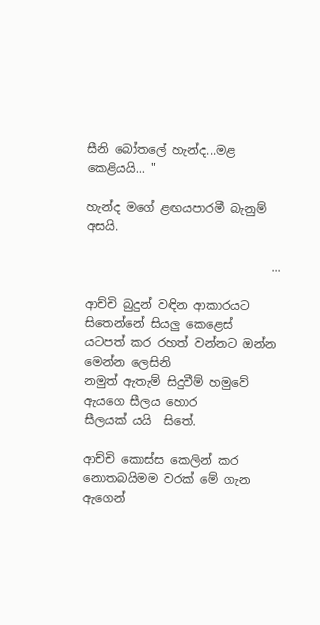සීනි බෝතලේ හැන්ද...මළ කෙළියයි... "

හැන්ද මගේ ළඟයපාරමී බැනුම් අසයි.

                               ...

ආච්චි බුදුන් වඳින ආකාරයට සිතෙන්නේ සියලු කෙළෙස්
යටපත් කර රහත් වන්නට ඔන්න මෙන්න ලෙසිනි
නමුත් ඇතැම් සිදුවීම් හමුවේ ඇයගෙ සීලය හොර
සීලයක් යයි  සිතේ.

ආච්චි කොස්ස කෙලින් කර නොතබයිමම වරක් මේ ගැන
ඇගෙන්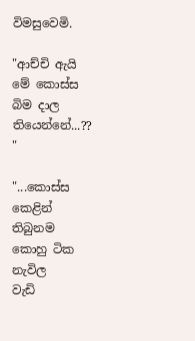විමසුවෙමි.

"ආච්චි ඇයි මේ කොස්ස බිම දාල තියෙන්නේ...?? "

"...කොස්ස කෙළින් තිබුනම කොහු ටික නැවිල
වැඩි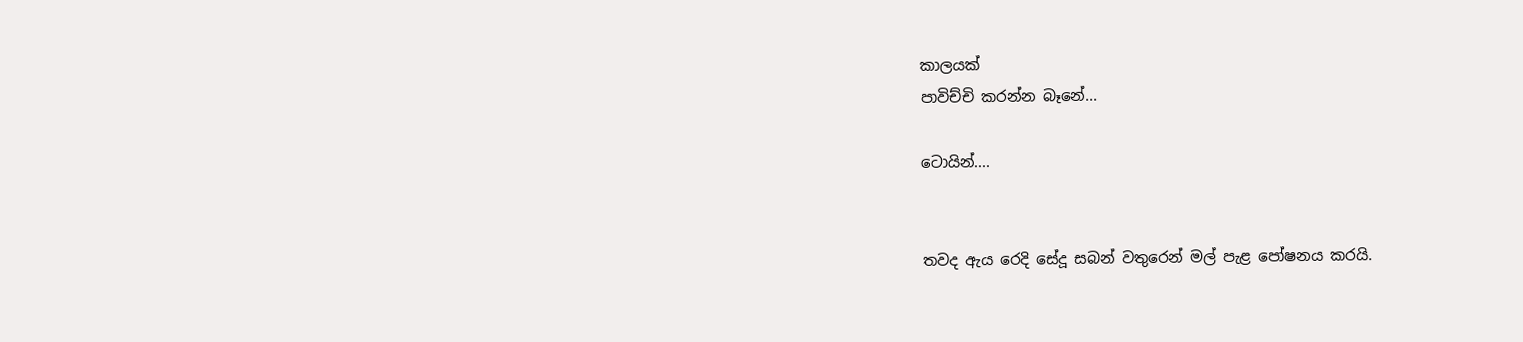කාලයක්
පාවිච්චි කරන්න බෑනේ...

ටොයින්....


තවද ඇය රෙදි සේදූ සබන් වතුරෙන් මල් පැළ පෝෂනය කරයි.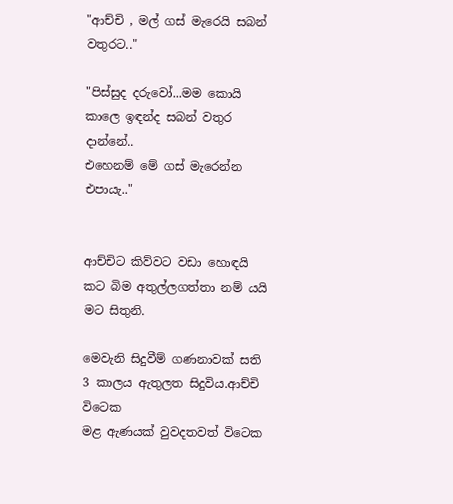"ආච්චි , මල් ගස් මැරෙයි සබන් වතුරට.."

"පිස්සුද දරුවෝ...මම කොයි කාලෙ ඉඳන්ද සබන් වතුර දාන්නේ..
එහෙනම් මේ ගස් මැරෙන්න එපායැ.."


ආච්චිට කිව්වට වඩා හොඳයි කට බිම අතුල්ලගත්තා නම් යයි මට සිතුනි.

මෙවැනි සිදුවීම් ගණනාවක් සති 3 කාලය ඇතුලත සිදුවිය.ආච්චි විටෙක
මළ ඇණයක් වුවදතවත් විටෙක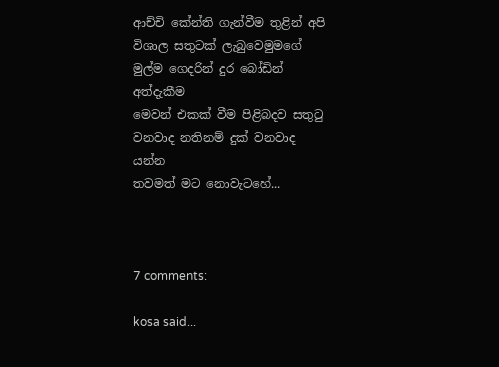ආච්චි කේන්ති ගැන්වීම තුළින් අපි
විශාල සතුටක් ලැබුවෙමුමගේ මුල්ම ගෙදරින් දුර බෝඩින් අත්දැකීම
මෙවන් එකක් වීම පිළිබදව සතුටු වනවාද නතිනම් දුක් වනවාද යන්න
තවමත් මට නොවැටහේ...



7 comments:

kosa said...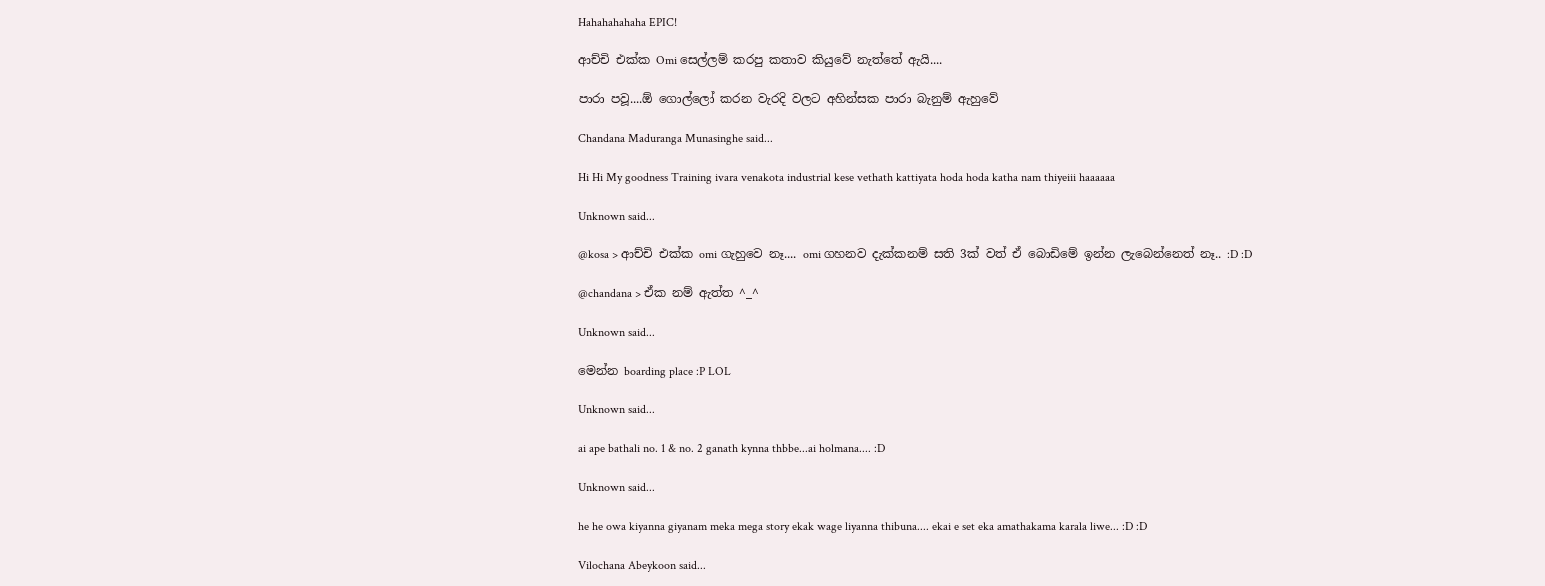Hahahahahaha EPIC!

ආච්චි එක්ක Omi සෙල්ලම් කරපු කතාව කියුවේ නැත්තේ ඇයි....

පාරා පවූ....ඕ ගොල්ලෝ කරන වැරදි වලට අහින්සක පාරා බැනුම් ඇහුවේ

Chandana Maduranga Munasinghe said...

Hi Hi My goodness Training ivara venakota industrial kese vethath kattiyata hoda hoda katha nam thiyeiii haaaaaa

Unknown said...

@kosa > ආච්චි එක්ක omi ගැහුවෙ නෑ.... omi ගහනව දැක්කනම් සති 3ක් වත් ඒ බොඩිමේ ඉන්න ලැබෙන්නෙත් නෑ.. :D :D

@chandana > ඒක නම් ඇත්ත ^_^

Unknown said...

මෙන්න boarding place :P LOL

Unknown said...

ai ape bathali no. 1 & no. 2 ganath kynna thbbe...ai holmana.... :D

Unknown said...

he he owa kiyanna giyanam meka mega story ekak wage liyanna thibuna.... ekai e set eka amathakama karala liwe... :D :D

Vilochana Abeykoon said...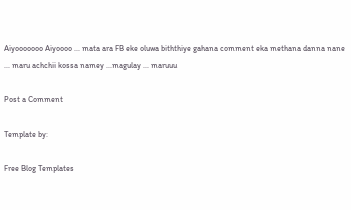Aiyooooooo Aiyoooo ... mata ara FB eke oluwa biththiye gahana comment eka methana danna nane ... maru achchii kossa namey ...magulay ... maruuu

Post a Comment

Template by:

Free Blog Templates